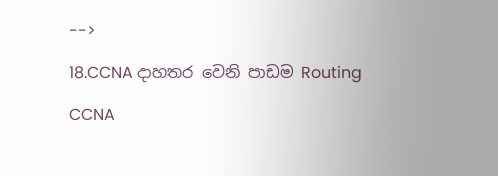-->

18.CCNA දාහතර වෙනි පාඩම Routing

CCNA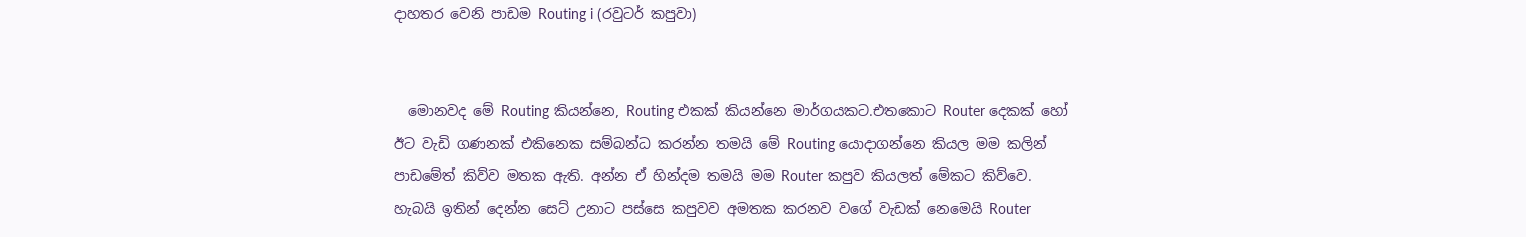දාහතර වෙනි පාඩම Routing i (රවුටර් කපුවා)


  මොනවද මේ Routing කියන්නෙ, Routing එකක් කියන්නෙ මාර්ගයකට.එතකොට Router දෙකක් හෝ ඊ‍ට වැඩි ගණනක් එකිනෙක සම්බන්ධ කරන්න තමයි මේ Routing යොදාගන්නෙ කියල මම කලින් පාඩමේත් කිව්ව මතක ඇති. අන්න ඒ හින්දම තමයි මම Router කපුව කියලත් මේකට කිව්වෙ. හැබයි ඉතින් දෙන්න සෙට් උනාට පස්සෙ කපුවව අමතක කරනව වගේ වැඩක් ‍නෙමෙයි Router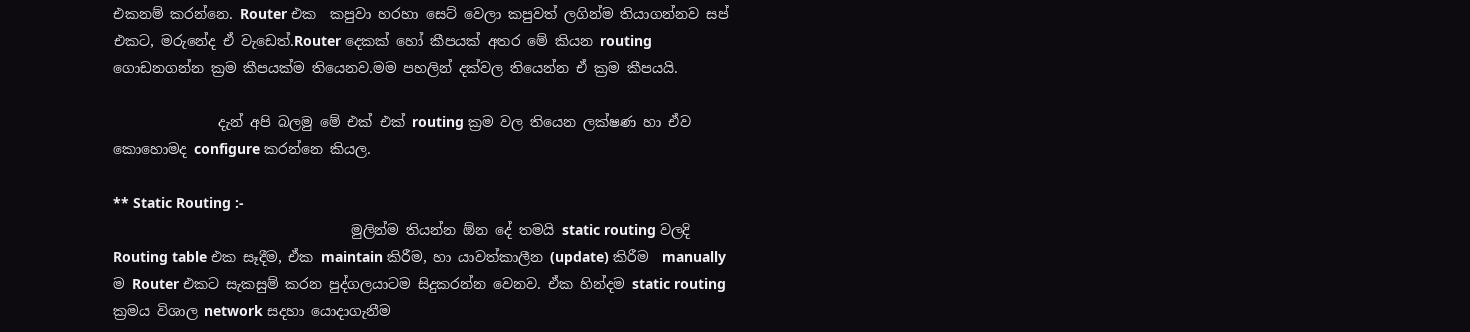එකනම් කරන්නෙ. Router එක  කපුවා හරහා සෙට් වෙලා කපුවත් ලගින්ම තියාගන්නව සප් එකට, මරුනේද ඒ වැඩෙත්.Router දෙකක් හෝ කීපයක් අතර මේ කියන routing ගොඩනගන්න ක්‍රම කීපයක්ම තියෙනව.මම පහලින් දක්වල තියෙන්න ඒ ක්‍රම කීපයයි.

               දැන් අපි බලමු මේ එක් එක් routing ක්‍රම වල තියෙන ලක්ෂණ හා ඒව කොහොමද configure කරන්නෙ කියල.

** Static Routing :-
                                  මුලින්ම තියන්න ඕන දේ තමයි ‍static routing වලදි Routing table එක සෑදීම, ඒක maintain කිරීම, හා යාවත්කාලීන (update) කිරීම  manually ම Router එකට සැකසුම් කරන පුද්ගලයාටම සිදුකරන්න වෙනව. ඒක හින්දම static routing ක්‍රමය විශාල network සදහා යොදාගැනීම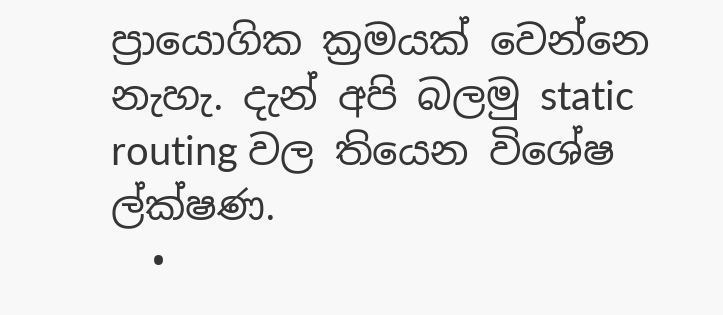ප්‍රායොගික ක්‍රමයක් වෙන්නෙ නැහැ. දැන් අපි බලමු static routing වල තියෙන විශේෂ ල්ක්ෂණ.
  •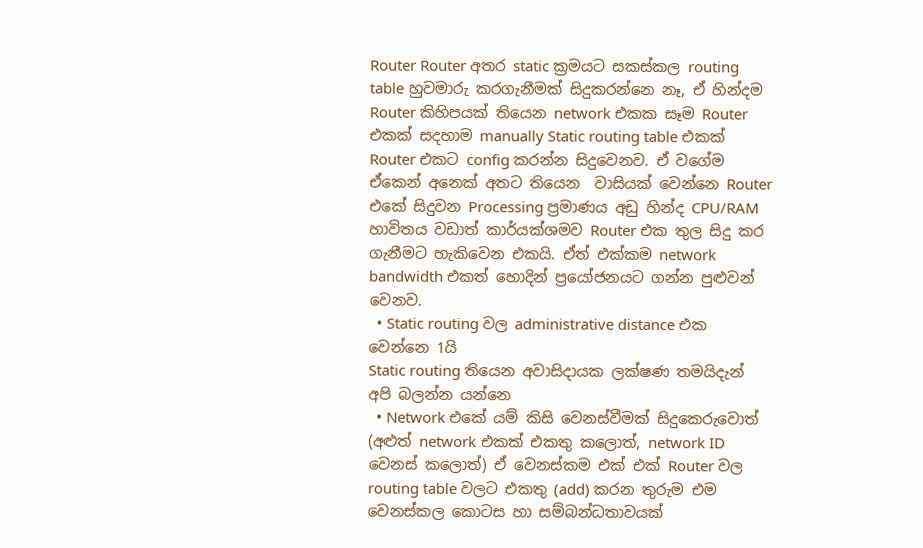Router Router අතර static ක්‍රමයට සකස්කල routing table හුවමාරු කරගැනීමක් සිදුකරන්නෙ නෑ, ඒ හින්දම Router කිහිපයක් තියෙන network එකක සෑම Router එකක් සදහාම manually Static routing table එකක් Router එකට config කරන්න සිදුවෙනව. ඒ වගේම ඒකෙන් අනෙක් අතට තියෙන  වාසියක් වෙන්නෙ Router එකේ සිදුවන Processing ප්‍රමාණය අඩු හින්ද CPU/RAM හාවිතය වඩාත් කාර්යක්ශමව Router එක තුල සිදු කර ගැනීමට හැකිවෙන එකයි. ඒත් එක්කම network bandwidth එකත් හොදින් ප්‍රයෝජනයට ගන්න පුළුවන් වෙනව.
  • Static routing වල administrative distance එක වෙන්නෙ 1යි
Static routing තියෙන අවාසිදායක ලක්ෂණ තමයිදැන් අපි බලන්න යන්නෙ
  • Network එකේ යම් කිසි වෙනස්වීමක් සිදුකෙරුවොත් (අළුත් network එකක් එකතු කලොත්, network ID වෙනස් කලොත්) ඒ වෙනස්කම එක් එක් Router වල routing table වලට එකතු (add) කරන තුරුම එම වෙනස්කල කොටස හා සම්බන්ධතාවයක්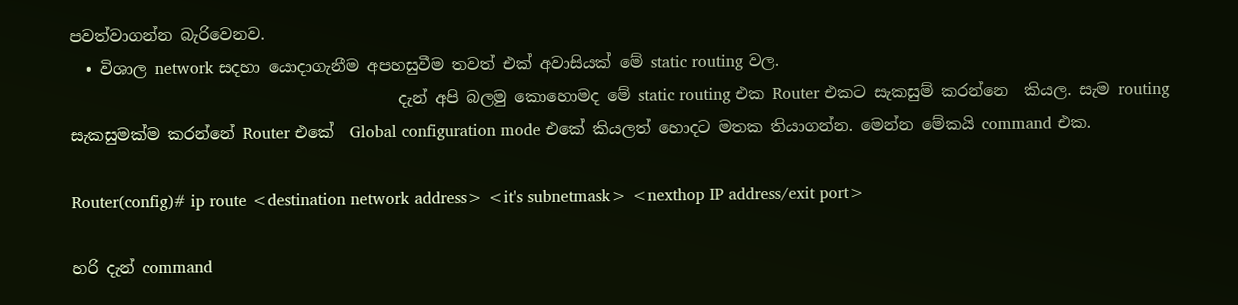පවත්වාගන්න බැරිවෙනව.
  • විශාල network සදහා යොදාගැනීම අපහසුවීම තවත් එක් අවාසියක් මේ static routing වල.
                                         දැන් අපි බලමු කොහොමද මේ static routing එක Router එකට සැකසුම් කරන්නෙ  කියල. සැම routing  සැකසුමක්ම කරන්නේ Router එකේ  Global configuration mode එකේ කියලත් හොදට මතක තියාගන්න. මෙන්න මේකයි command එක.

Router(config)# ip route <destination network address> <it's subnetmask> <nexthop IP address/exit port>

හරි දැන් command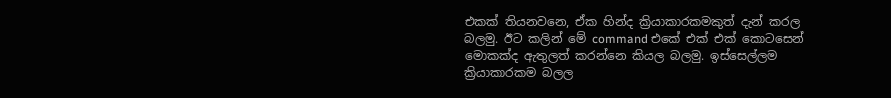එකක් තියනවනෙ, ඒක හින්ද ක්‍රියාකාරකමකුත් දැන් කරල බලමු. ඊට කලින් මේ command එකේ එක් එක් කොටසෙන් මොකක්ද ඇතුලත් කරන්නෙ කියල බලමු. ඉස්සෙල්ලම ක්‍රියාකාරකම බලල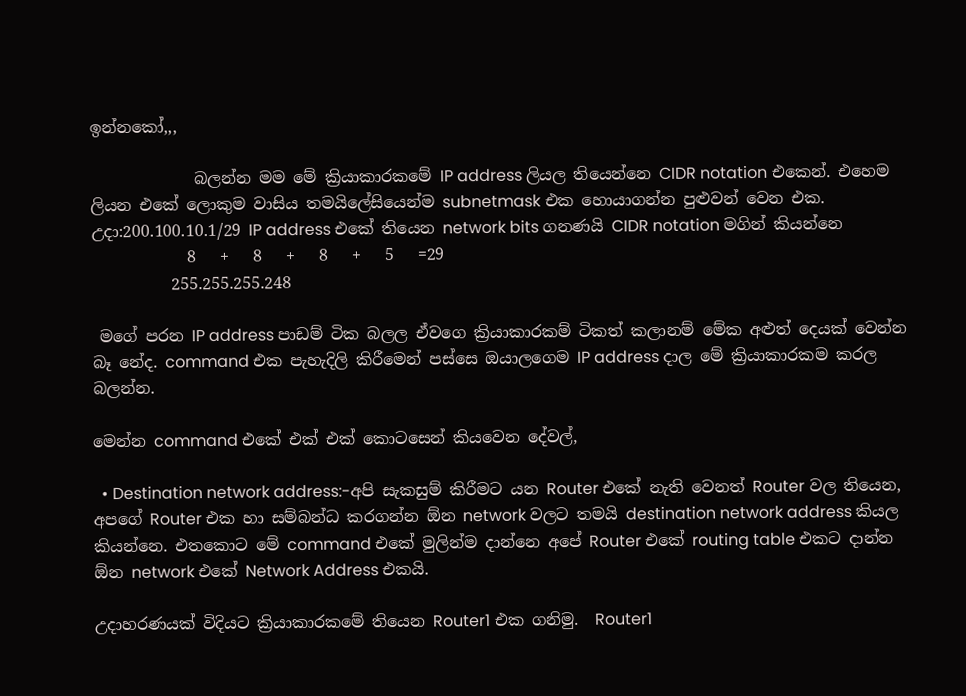ඉන්නකෝ,,,

             බලන්න මම මේ ක්‍රියාකාරකමේ IP address ලියල තියෙන්නෙ CIDR notation එකෙන්. එහෙම ලියන එකේ ලොකුම වාසිය තමයිලේසියෙන්ම subnetmask එක හොයාගන්න පුළුවන් වෙන එක.
උදා:200.100.10.1/29 IP address එකේ තියෙන network bits ගනණයි CIDR notation මගින් කියන්නෙ
            8   +   8   +   8   +   5   =29
          255.255.255.248

 මගේ පරන IP address පාඩම් ටික බලල ඒවගෙ ක්‍රියාකාරකම් ටිකත් කලානම් මේක අළුත් දෙයක් වෙන්න බෑ නේද. command එක පැහැදිලි කිරීමෙන් පස්සෙ ඔයාලගෙම IP address දාල මේ ක්‍රියාකාරකම කරල බලන්න.

මෙන්න command එකේ එක් එක් කොටසෙන් කියවෙන දේවල්,

  • Destination network address:-අපි සැකසුම් කිරීමට යන Router එකේ නැති වෙනත් Router වල තියෙන, අපගේ Router එක හා සම්බන්ධ කරගන්න ඕන network වලට තමයි destination network address කියල කියන්නෙ. එතකොට මේ command එකේ මුලින්ම දාන්නෙ අපේ Router එකේ routing table එකට දාන්න ඕන network එකේ Network Address එකයි.

උදාහරණයක් විදියට ක්‍රියාකාරකමේ තියෙන Router1 එක ගනිමු.  Router1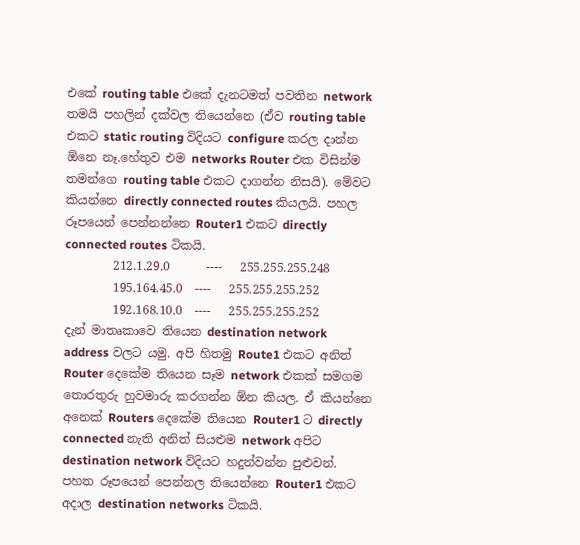එකේ routing table එකේ දැනටමත් පවතින network තමයි පහලින් දක්වල තියෙන්නෙ (ඒව routing table එකට static routing විදියට configure කරල දාන්න ඕනෙ නෑ.හේතුව එම networks Router එක විසින්ම තමන්ගෙ routing table එකට දාගන්න නිසයි). මේවට කියන්නෙ directly connected routes කියලයි. පහල රූපයෙන් පෙන්නන්නෙ Router1 එකට directly connected routes ටිකයි.
        212.1.29.0      ----   255.255.255.248
        195.164.45.0  ----   255.255.255.252
        192.168.10.0  ----   255.255.255.252
දැන් මාතෘකාවෙ තියෙන destination network address වලට යමු. අපි හිතමු Route1 එකට අනිත් Router දෙකේම තියෙන සෑම network එකක් සමගම තොරතුරු හුවමාරු කරගන්න ඕන කියල. ඒ කියන්නෙ අනෙක් Routers දෙකේම තියෙන Router1 ට directly connected නැති අනිත් සියළුම network අපිට destination network විදියට හදුන්වන්න පුළුවන්. පහත රූපයෙන් පෙන්නල තියෙන්නෙ Router1 එකට අදාල destination networks ටිකයි.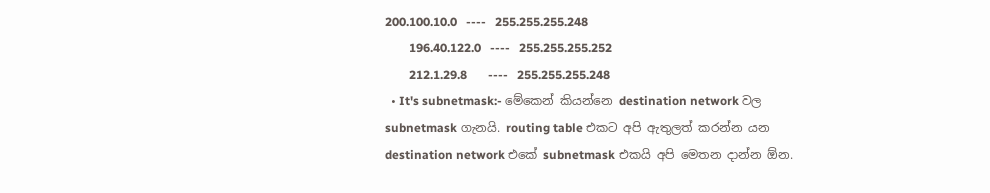200.100.10.0   ----   255.255.255.248
        196.40.122.0   ----   255.255.255.252
        212.1.29.8       ----   255.255.255.248
  • It's subnetmask:- මේකෙන් කියන්නෙ destination network වල subnetmask ගැනයි. routing table එකට අපි ඇතුලත් කරන්න යන destination network එකේ subnetmask එකයි අපි මෙතන දාන්න ඕන.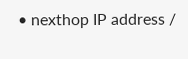• nexthop IP address /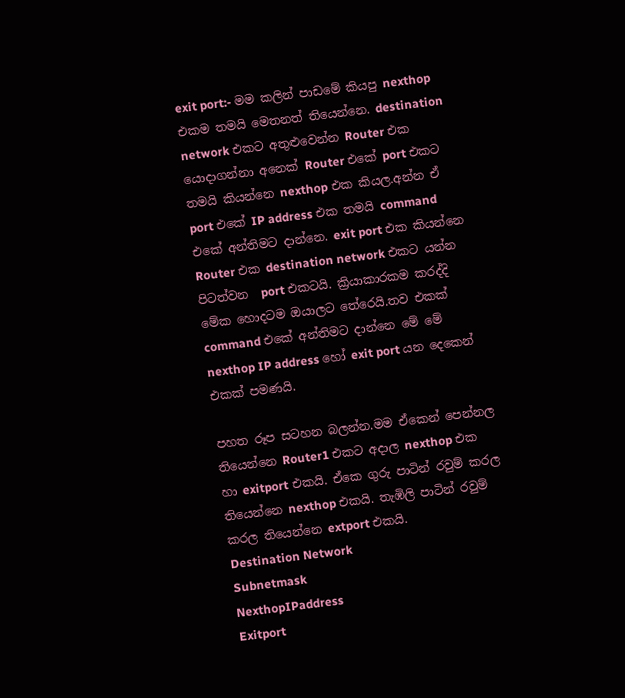exit port:- මම කලින් පාඩමේ කියපු nexthop එකම තමයි මෙතනත් තියෙන්නෙ. destination network එකට අතුළුවෙන්න Router එක යොදාගන්නා අනෙක් Router එකේ port එකට තමයි කියන්නෙ nexthop එක කියල.අන්න ඒ port එකේ IP address එක තමයි command එකේ අන්තිමට දාන්නෙ. exit port එක කියන්නෙ Router එක destination network එකට යන්න පිටත්වන  port එකටයි. ක්‍රියාකාරකම කරද්දි මේක හොදටම ඔයාලට තේරෙයි.තව එකක් command එකේ අන්තිමට දාන්නෙ මේ මේ nexthop IP address හෝ exit port යන දෙකෙන් එකක් පමණයි.

පහත රූප සටහන බලන්න.මම ඒකෙන් පෙන්නල තියෙන්නෙ Router1 එකට අදාල nexthop එක හා exitport එකයි. ඒකෙ ගුරු පාටින් රවුම් කරල තියෙන්නෙ nexthop එකයි. තැඹිලි පාටින් රවුම් කරල තියෙන්නෙ extport එකයි.
Destination Network                Subnetmask                     NexthopIPaddress                      Exitport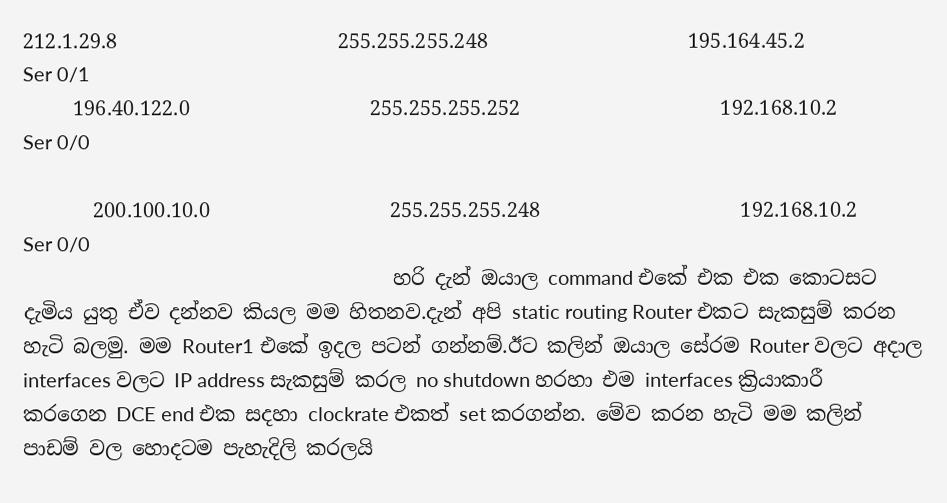212.1.29.8                      255.255.255.248                    195.164.45.2                                 Ser 0/1
     196.40.122.0                  255.255.255.252                    192.168.10.2                                Ser 0/0

       200.100.10.0                  255.255.255.248                    192.168.10.2                                 Ser 0/0
                                     හරි දැන් ඔයාල command එකේ එක එක කොටසට දැමිය යුතු ඒව දන්නව කියල මම හිතනව.දැන් අපි static routing Router එකට සැකසුම් කරන හැටි බලමු. මම Router1 එකේ ඉදල පටන් ගන්නම්.ඊට කලින් ඔයාල සේරම Router වලට අදාල interfaces වලට IP address සැකසුම් කරල no shutdown හරහා එම interfaces ක්‍රියාකාරී කරගෙන DCE end එක සදහා clockrate එකත් set කරගන්න. මේව කරන හැටි මම කලින් පාඩම් වල හොදටම පැහැදිලි කරලයි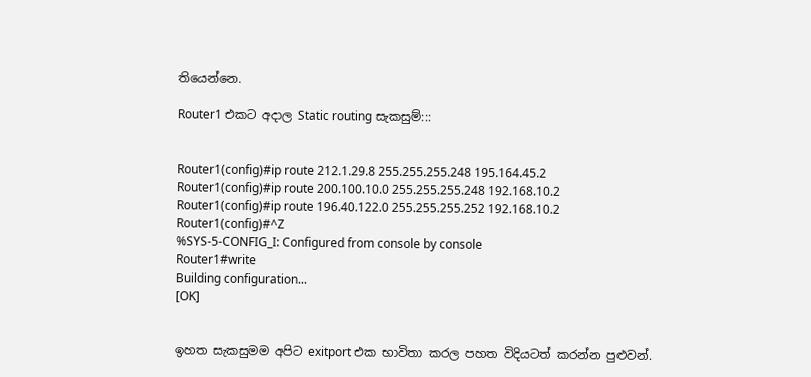තියෙන්නෙ.

Router1 එකට අදාල Static routing සැකසුම්:::


Router1(config)#ip route 212.1.29.8 255.255.255.248 195.164.45.2
Router1(config)#ip route 200.100.10.0 255.255.255.248 192.168.10.2
Router1(config)#ip route 196.40.122.0 255.255.255.252 192.168.10.2
Router1(config)#^Z
%SYS-5-CONFIG_I: Configured from console by console
Router1#write
Building configuration...
[OK]


ඉහත සැකසුමම අපිට exitport එක භාවිතා කරල පහත විදියටත් කරන්න පුළුවන්.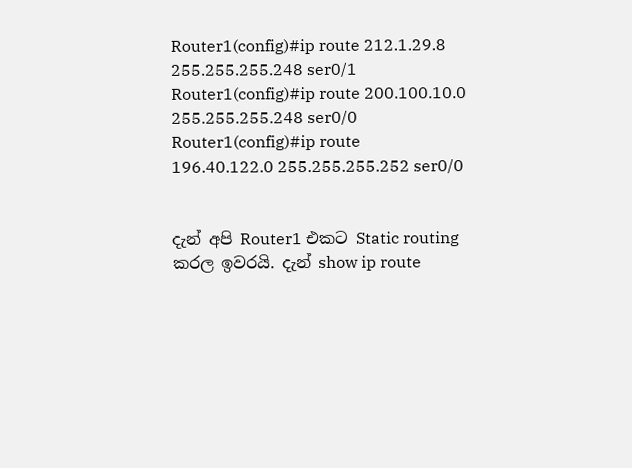Router1(config)#ip route 212.1.29.8 255.255.255.248 ser0/1
Router1(config)#ip route 200.100.10.0 255.255.255.248 ser0/0
Router1(config)#ip route  196.40.122.0 255.255.255.252 ser0/0


දැන් අපි Router1 එකට Static routing කරල ඉවරයි. දැන් show ip route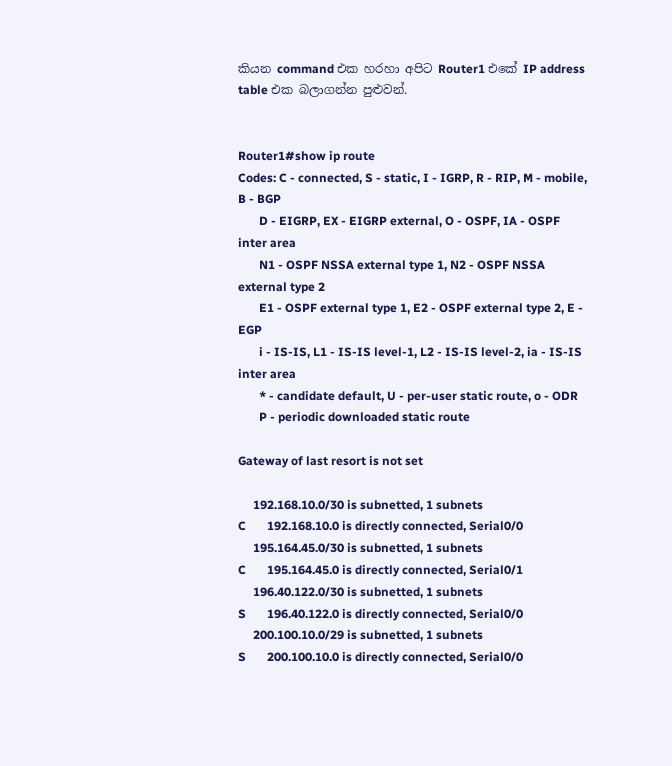කියන command එක හරහා අපිට Router1 එකේ IP address table එක බලාගන්න පුළුවන්.


Router1#show ip route
Codes: C - connected, S - static, I - IGRP, R - RIP, M - mobile, B - BGP
       D - EIGRP, EX - EIGRP external, O - OSPF, IA - OSPF inter area
       N1 - OSPF NSSA external type 1, N2 - OSPF NSSA external type 2
       E1 - OSPF external type 1, E2 - OSPF external type 2, E - EGP
       i - IS-IS, L1 - IS-IS level-1, L2 - IS-IS level-2, ia - IS-IS inter area
       * - candidate default, U - per-user static route, o - ODR
       P - periodic downloaded static route

Gateway of last resort is not set

     192.168.10.0/30 is subnetted, 1 subnets
C       192.168.10.0 is directly connected, Serial0/0
     195.164.45.0/30 is subnetted, 1 subnets
C       195.164.45.0 is directly connected, Serial0/1
     196.40.122.0/30 is subnetted, 1 subnets
S       196.40.122.0 is directly connected, Serial0/0
     200.100.10.0/29 is subnetted, 1 subnets
S       200.100.10.0 is directly connected, Serial0/0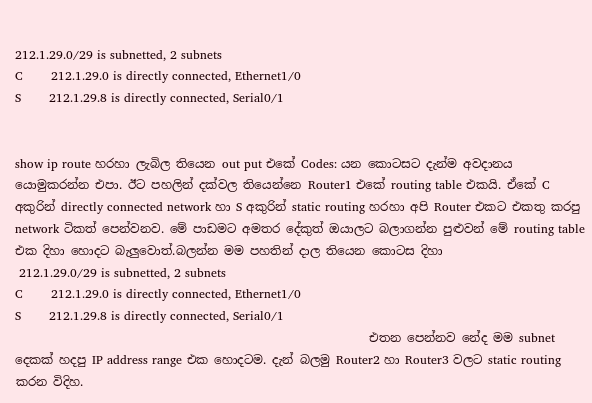212.1.29.0/29 is subnetted, 2 subnets
C       212.1.29.0 is directly connected, Ethernet1/0
S       212.1.29.8 is directly connected, Serial0/1


show ip route හරහා ලැබිල තියෙන out put එකේ Codes: යන කොටසට දැන්ම අවදානය යොමුකරන්න එපා. ඊට පහලින් දක්වල තියෙන්නෙ Router1 එකේ routing table එකයි. ඒකේ C අකුරින් directly connected network හා S අකුරින් static routing හරහා අපි Router එකට එකතු කරපු network ටිකත් පෙන්වනව. මේ පාඩමට අමතර දේකුත් ඔයාලට බලාගන්න පුළුවන් මේ routing table එක දිහා හොදට බැලුවොත්.බලන්න මම පහතින් දාල තියෙන කොටස දිහා
 212.1.29.0/29 is subnetted, 2 subnets
C       212.1.29.0 is directly connected, Ethernet1/0
S       212.1.29.8 is directly connected, Serial0/1
                                                           එතන පෙන්නව නේද මම subnet දෙකක් හදපු IP address range එක හොදටම. දැන් බලමු Router2 හා Router3 වලට static routing කරන විදිහ.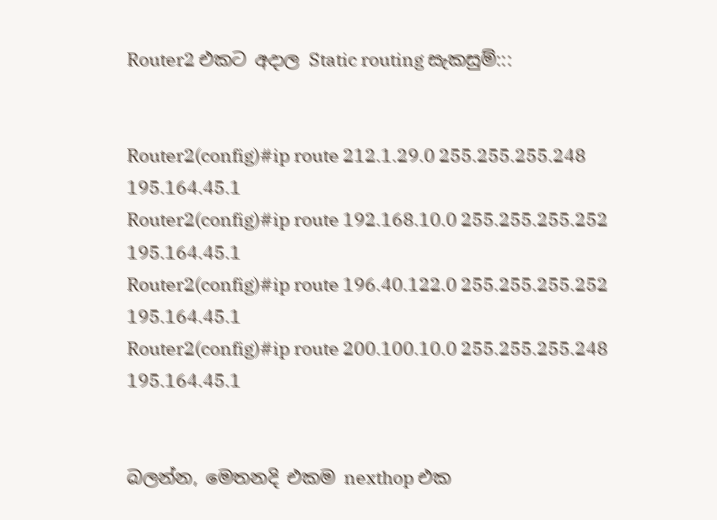Router2 එකට අදාල Static routing සැකසුම්:::


Router2(config)#ip route 212.1.29.0 255.255.255.248 195.164.45.1
Router2(config)#ip route 192.168.10.0 255.255.255.252 195.164.45.1
Router2(config)#ip route 196.40.122.0 255.255.255.252 195.164.45.1
Router2(config)#ip route 200.100.10.0 255.255.255.248 195.164.45.1


බලන්න, මෙතනදි එකම nexthop එක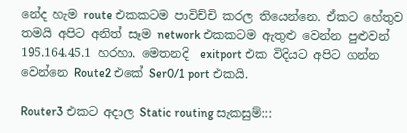නේද හැම route එකකටම පාවිච්චි කරල තියෙන්නෙ. ඒකට හේතුව තමයි අපිට අනිත් සෑම network එකකටම ඇතුළු වෙන්න පුළුවන් 195.164.45.1 හරහා. මෙතනදි  exitport එක විදියට අපිට ගන්න වෙන්නෙ Route2 එකේ Ser0/1 port එකයි.

Router3 එකට අදාල Static routing සැකසුම්:::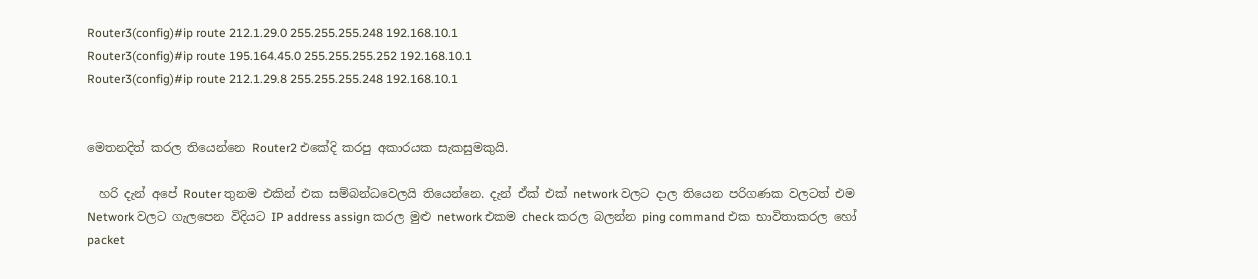Router3(config)#ip route 212.1.29.0 255.255.255.248 192.168.10.1
Router3(config)#ip route 195.164.45.0 255.255.255.252 192.168.10.1
Router3(config)#ip route 212.1.29.8 255.255.255.248 192.168.10.1


මෙතනදිත් කරල තියෙන්නෙ Router2 එකේදි කරපු අකාරයක සැකසුමකුයි.

  හරි දැන් අපේ Router තුනම එකින් එක සම්බන්ධවෙලයි තියෙන්නෙ. දැන් ඒක් එක් network වලට දාල තියෙන පරිගණක වලටත් එම Network වලට ගැලපෙන විදියට IP address assign කරල මුළු network එකම check කරල බලන්න ping command එක භාවිතාකරල හෝ packet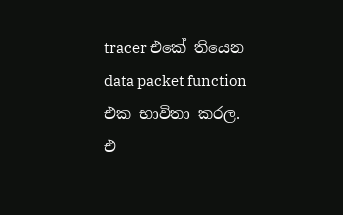tracer එකේ තියෙන data packet function එක භාවිතා කරල. එ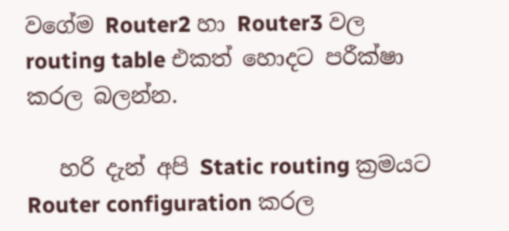වගේම Router2 හා Router3 වල routing table එකත් හොදට පරීක්ෂා කරල බලන්න.

   හරි දැන් අපි Static routing ක්‍රමයට Router configuration කරල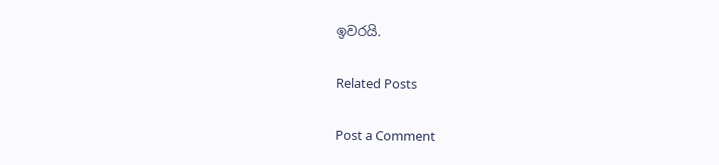ඉවරයි.

Related Posts

Post a Comment